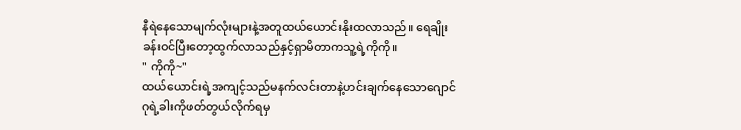နီရဲနေသောမျက်လုံးများနဲ့အတူထယ်ယောင်းနိုးထလာသည်။ ရေချိုးခန်းဝင်ပြီးတော့ထွက်လာသည်နှင့်ရှာမိတာကသူ့ရဲ့ကိုကို။
" ကိုကို~"
ထယ်ယောင်းရဲ့အကျင့်သည်မနက်လင်းတာနဲ့ဟင်းချက်နေသောဂျောင်ဂုရဲ့ခါးကိုဖတ်တွယ်လိုက်ရမှ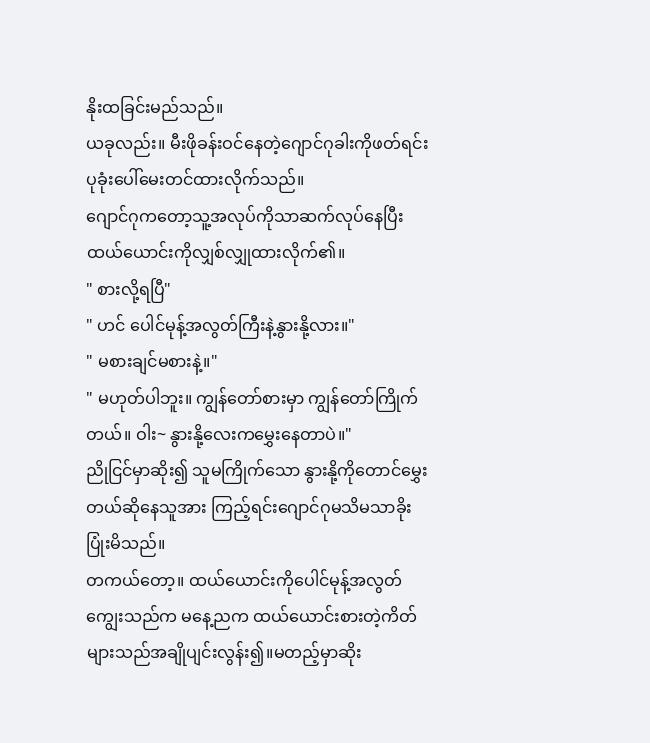နိုးထခြင်းမည်သည်။
ယခုလည်း။ မီးဖိုခန်းဝင်နေတဲ့ဂျောင်ဂုခါးကိုဖတ်ရင်းပုခုံးပေါ်မေးတင်ထားလိုက်သည်။
ဂျောင်ဂုကတော့သူ့အလုပ်ကိုသာဆက်လုပ်နေပြီးထယ်ယောင်းကိုလျှစ်လျှုထားလိုက်၏။
" စားလို့ရပြီ"
" ဟင် ပေါင်မုန့်အလွတ်ကြီးနဲ့နွားနို့လား။"
" မစားချင်မစားနဲ့။"
" မဟုတ်ပါဘူး။ ကျွန်တော်စားမှာ ကျွန်တော်ကြိုက်တယ်။ ဝါး~ နွားနို့လေးကမွှေးနေတာပဲ။"
ညိုငြင်မှာဆိုး၍ သူမကြိုက်သော နွားနို့ကိုတောင်မွှေးတယ်ဆိုနေသူအား ကြည့်ရင်းဂျောင်ဂုမသိမသာခိုးပြုံးမိသည်။
တကယ်တော့။ ထယ်ယောင်းကိုပေါင်မုန့်အလွတ်ကျွေးသည်က မနေ့ညက ထယ်ယောင်းစားတဲ့ကိတ်များသည်အချိုပျင်းလွန်း၍။မတည့်မှာဆိုး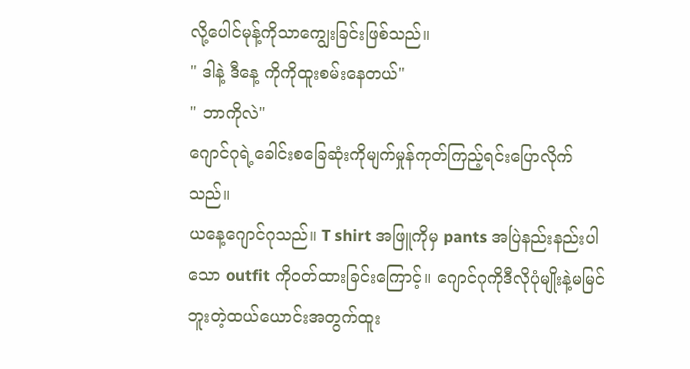လို့ပေါင်မုန့်ကိုသာကျွေးခြင်းဖြစ်သည်။
" ဒါနဲ့ ဒီနေ့ ကိုကိုထူးစမ်းနေတယ်"
" ဘာကိုလဲ"
ဂျောင်ဂုရဲ့ခေါင်းစခြေဆုံးကိုမျက်မှုန်ကုတ်ကြည့်ရင်းပြောလိုက်သည်။
ယနေ့ဂျောင်ဂုသည်။ T shirt အဖြူကိုမှ pants အပြဲနည်းနည်းပါသော outfit ကိုဝတ်ထားခြင်းကြောင့်။ ဂျောင်ဂုကိုဒီလိုပုံမျိုးနဲ့မမြင်ဘူးတဲ့ထယ်ယောင်းအတွက်ထူး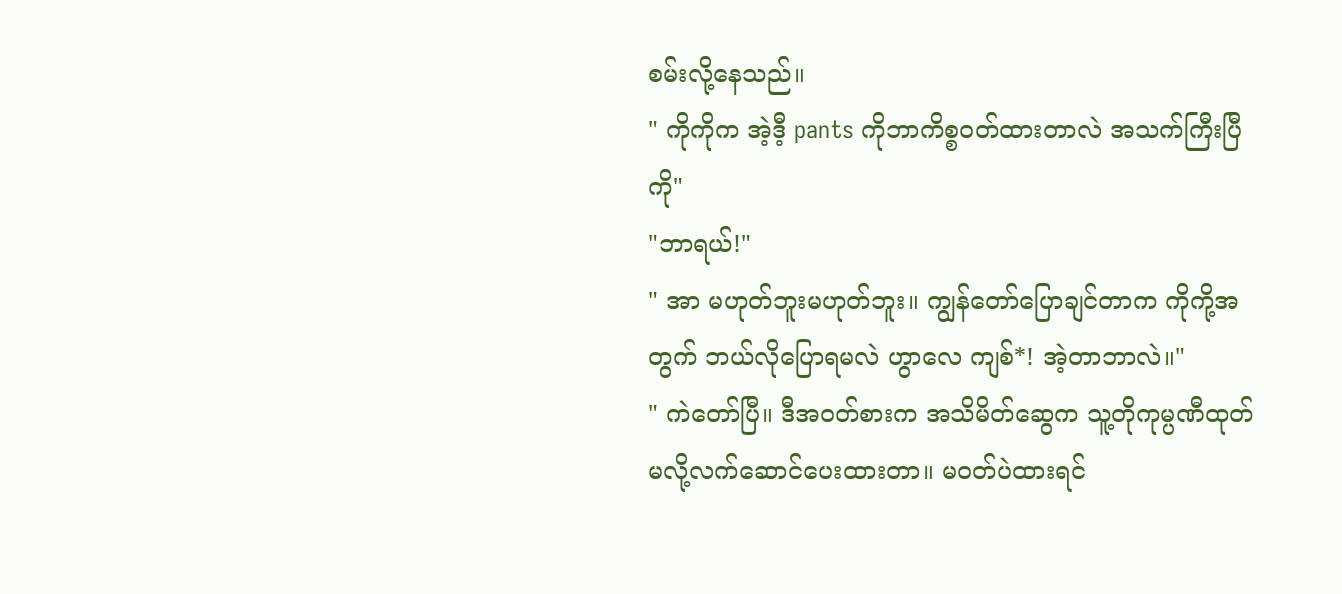စမ်းလို့နေသည်။
" ကိုကိုက အဲ့ဒီ့ pants ကိုဘာကိစ္စဝတ်ထားတာလဲ အသက်ကြီးပြီကို"
"ဘာရယ်!"
" အာ မဟုတ်ဘူးမဟုတ်ဘူး။ ကျွန်တော်ပြောချင်တာက ကိုကို့အတွက် ဘယ်လိုပြောရမလဲ ဟွာလေ ကျစ်*! အဲ့တာဘာလဲ။"
" ကဲတော်ပြီ။ ဒီအဝတ်စားက အသိမိတ်ဆွေက သူ့တိုကုမ္ပဏီထုတ်မလို့လက်ဆောင်ပေးထားတာ။ မဝတ်ပဲထားရင်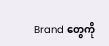Brand တွေကို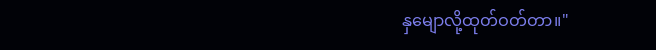နှမျောလို့ထုတ်ဝတ်တာ။"